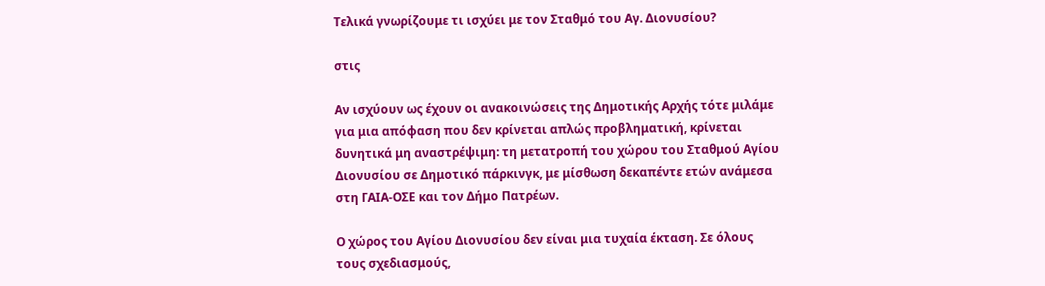Τελικά γνωρίζουμε τι ισχύει με τον Σταθμό του Αγ. Διονυσίου?

στις

Αν ισχύουν ως έχουν οι ανακοινώσεις της Δημοτικής Αρχής τότε μιλάμε για μια απόφαση που δεν κρίνεται απλώς προβληματική, κρίνεται δυνητικά μη αναστρέψιμη: τη μετατροπή του χώρου του Σταθμού Αγίου Διονυσίου σε Δημοτικό πάρκινγκ, με μίσθωση δεκαπέντε ετών ανάμεσα στη ΓΑΙΑ-ΟΣΕ και τον Δήμο Πατρέων.

Ο χώρος του Αγίου Διονυσίου δεν είναι μια τυχαία έκταση. Σε όλους τους σχεδιασμούς,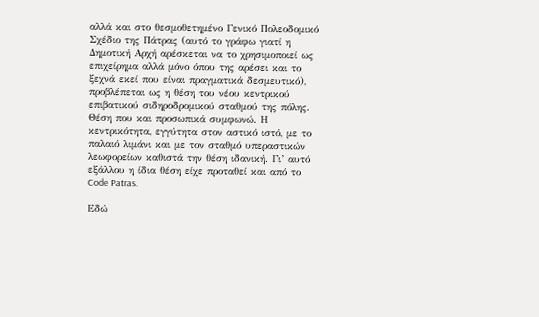αλλά και στο θεσμοθετημένο Γενικό Πολεοδομικό Σχέδιο της Πάτρας (αυτό το γράφω γιατί η Δημοτική Αρχή αρέσκεται να το χρησιμοποιεί ως επιχείρημα αλλά μόνο όπου της αρέσει και το ξεχνά εκεί που είναι πραγματικά δεσμευτικό), προβλέπεται ως η θέση του νέου κεντρικού επιβατικού σιδηροδρομικού σταθμού της πόλης. Θέση που και προσωπικά συμφωνώ. Η κεντρικότητα, εγγύτητα στον αστικό ιστό, με το παλαιό λιμάνι και με τον σταθμό υπεραστικών λεωφορείων καθιστά την θέση ιδανική. Γι’ αυτό εξάλλου η ίδια θέση είχε προταθεί και από το Code Patras.

Εδώ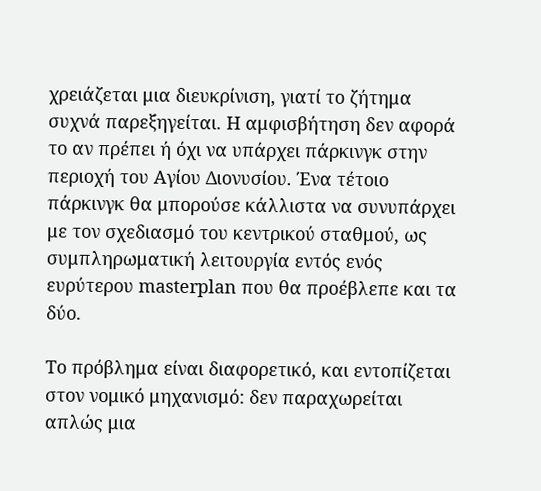χρειάζεται μια διευκρίνιση, γιατί το ζήτημα συχνά παρεξηγείται. Η αμφισβήτηση δεν αφορά το αν πρέπει ή όχι να υπάρχει πάρκινγκ στην περιοχή του Αγίου Διονυσίου. Ένα τέτοιο πάρκινγκ θα μπορούσε κάλλιστα να συνυπάρχει με τον σχεδιασμό του κεντρικού σταθμού, ως συμπληρωματική λειτουργία εντός ενός ευρύτερου masterplan που θα προέβλεπε και τα δύο.

Το πρόβλημα είναι διαφορετικό, και εντοπίζεται στον νομικό μηχανισμό: δεν παραχωρείται απλώς μια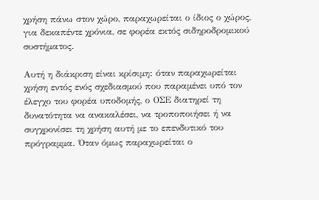χρήση πάνω στον χώρο, παραχωρείται ο ίδιος ο χώρος, για δεκαπέντε χρόνια, σε φορέα εκτός σιδηροδρομικού συστήματος.

Αυτή η διάκριση είναι κρίσιμη: όταν παραχωρείται χρήση εντός ενός σχεδιασμού που παραμένει υπό τον έλεγχο του φορέα υποδομής, ο ΟΣΕ διατηρεί τη δυνατότητα να ανακαλέσει, να τροποποιήσει ή να συγχρονίσει τη χρήση αυτή με το επενδυτικό του πρόγραμμα. Όταν όμως παραχωρείται ο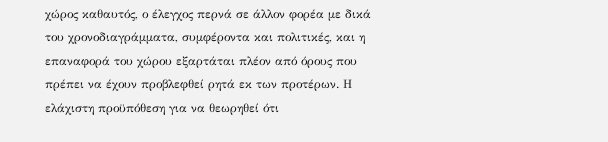χώρος καθαυτός, ο έλεγχος περνά σε άλλον φορέα με δικά του χρονοδιαγράμματα, συμφέροντα και πολιτικές, και η επαναφορά του χώρου εξαρτάται πλέον από όρους που πρέπει να έχουν προβλεφθεί ρητά εκ των προτέρων. Η ελάχιστη προϋπόθεση για να θεωρηθεί ότι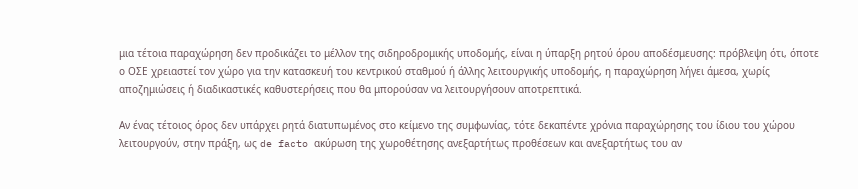μια τέτοια παραχώρηση δεν προδικάζει το μέλλον της σιδηροδρομικής υποδομής, είναι η ύπαρξη ρητού όρου αποδέσμευσης: πρόβλεψη ότι, όποτε ο ΟΣΕ χρειαστεί τον χώρο για την κατασκευή του κεντρικού σταθμού ή άλλης λειτουργικής υποδομής, η παραχώρηση λήγει άμεσα, χωρίς αποζημιώσεις ή διαδικαστικές καθυστερήσεις που θα μπορούσαν να λειτουργήσουν αποτρεπτικά.

Αν ένας τέτοιος όρος δεν υπάρχει ρητά διατυπωμένος στο κείμενο της συμφωνίας, τότε δεκαπέντε χρόνια παραχώρησης του ίδιου του χώρου λειτουργούν, στην πράξη, ως de facto ακύρωση της χωροθέτησης ανεξαρτήτως προθέσεων και ανεξαρτήτως του αν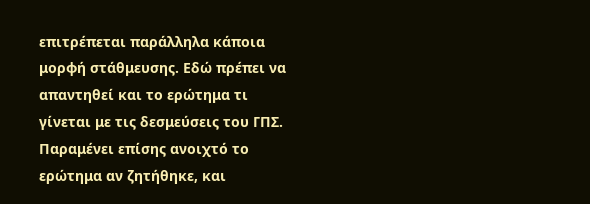επιτρέπεται παράλληλα κάποια μορφή στάθμευσης. Εδώ πρέπει να απαντηθεί και το ερώτημα τι γίνεται με τις δεσμεύσεις του ΓΠΣ.
Παραμένει επίσης ανοιχτό το ερώτημα αν ζητήθηκε, και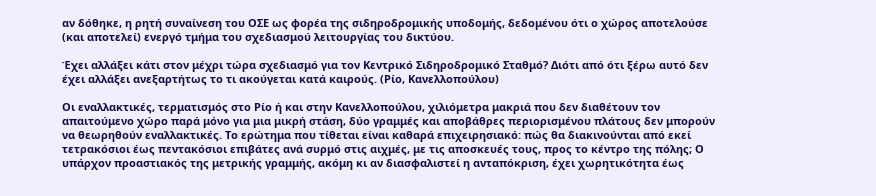αν δόθηκε, η ρητή συναίνεση του ΟΣΕ ως φορέα της σιδηροδρομικής υποδομής, δεδομένου ότι ο χώρος αποτελούσε (και αποτελεί) ενεργό τμήμα του σχεδιασμού λειτουργίας του δικτύου.

Έχει αλλάξει κάτι στον μέχρι τώρα σχεδιασμό για τον Κεντρικό Σιδηροδρομικό Σταθμό? Διότι από ότι ξέρω αυτό δεν έχει αλλάξει ανεξαρτήτως το τι ακούγεται κατά καιρούς. (Ρίο, Κανελλοπούλου)

Οι εναλλακτικές, τερματισμός στο Ρίο ή και στην Κανελλοπούλου, χιλιόμετρα μακριά που δεν διαθέτουν τον απαιτούμενο χώρο παρά μόνο για μια μικρή στάση, δύο γραμμές και αποβάθρες περιορισμένου πλάτους δεν μπορούν να θεωρηθούν εναλλακτικές. Το ερώτημα που τίθεται είναι καθαρά επιχειρησιακό: πώς θα διακινούνται από εκεί τετρακόσιοι έως πεντακόσιοι επιβάτες ανά συρμό στις αιχμές, με τις αποσκευές τους, προς το κέντρο της πόλης; Ο υπάρχον προαστιακός της μετρικής γραμμής, ακόμη κι αν διασφαλιστεί η ανταπόκριση, έχει χωρητικότητα έως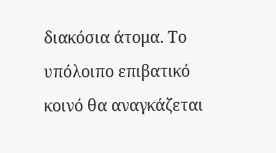διακόσια άτομα. Το υπόλοιπο επιβατικό κοινό θα αναγκάζεται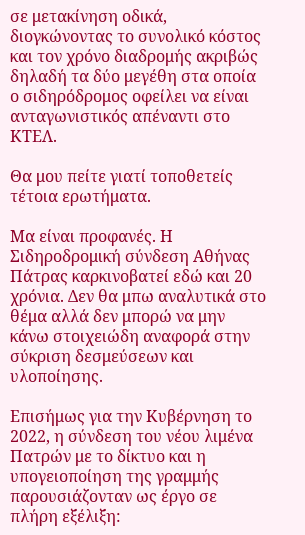σε μετακίνηση οδικά, διογκώνοντας το συνολικό κόστος και τον χρόνο διαδρομής ακριβώς δηλαδή τα δύο μεγέθη στα οποία ο σιδηρόδρομος οφείλει να είναι ανταγωνιστικός απέναντι στο ΚΤΕΛ.

Θα μου πείτε γιατί τοποθετείς τέτοια ερωτήματα.

Μα είναι προφανές. Η Σιδηροδρομική σύνδεση Αθήνας Πάτρας καρκινοβατεί εδώ και 20 χρόνια. Δεν θα μπω αναλυτικά στο θέμα αλλά δεν μπορώ να μην κάνω στοιχειώδη αναφορά στην σύκριση δεσμεύσεων και υλοποίησης.

Επισήμως για την Κυβέρνηση το 2022, η σύνδεση του νέου λιμένα Πατρών με το δίκτυο και η υπογειοποίηση της γραμμής παρουσιάζονταν ως έργο σε πλήρη εξέλιξη: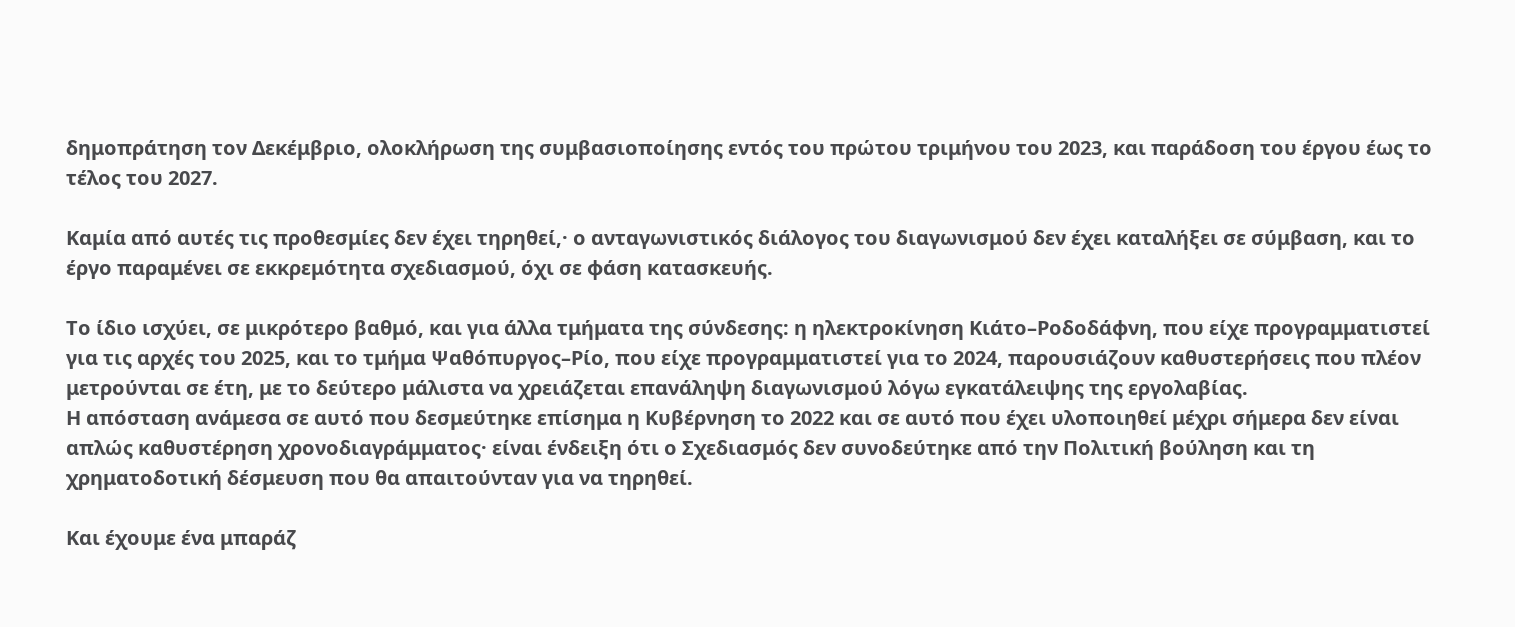δημοπράτηση τον Δεκέμβριο, ολοκλήρωση της συμβασιοποίησης εντός του πρώτου τριμήνου του 2023, και παράδοση του έργου έως το τέλος του 2027.

Καμία από αυτές τις προθεσμίες δεν έχει τηρηθεί,· ο ανταγωνιστικός διάλογος του διαγωνισμού δεν έχει καταλήξει σε σύμβαση, και το έργο παραμένει σε εκκρεμότητα σχεδιασμού, όχι σε φάση κατασκευής.

Το ίδιο ισχύει, σε μικρότερο βαθμό, και για άλλα τμήματα της σύνδεσης: η ηλεκτροκίνηση Κιάτο–Ροδοδάφνη, που είχε προγραμματιστεί για τις αρχές του 2025, και το τμήμα Ψαθόπυργος–Ρίο, που είχε προγραμματιστεί για το 2024, παρουσιάζουν καθυστερήσεις που πλέον μετρούνται σε έτη, με το δεύτερο μάλιστα να χρειάζεται επανάληψη διαγωνισμού λόγω εγκατάλειψης της εργολαβίας.
Η απόσταση ανάμεσα σε αυτό που δεσμεύτηκε επίσημα η Κυβέρνηση το 2022 και σε αυτό που έχει υλοποιηθεί μέχρι σήμερα δεν είναι απλώς καθυστέρηση χρονοδιαγράμματος· είναι ένδειξη ότι ο Σχεδιασμός δεν συνοδεύτηκε από την Πολιτική βούληση και τη χρηματοδοτική δέσμευση που θα απαιτούνταν για να τηρηθεί.

Και έχουμε ένα μπαράζ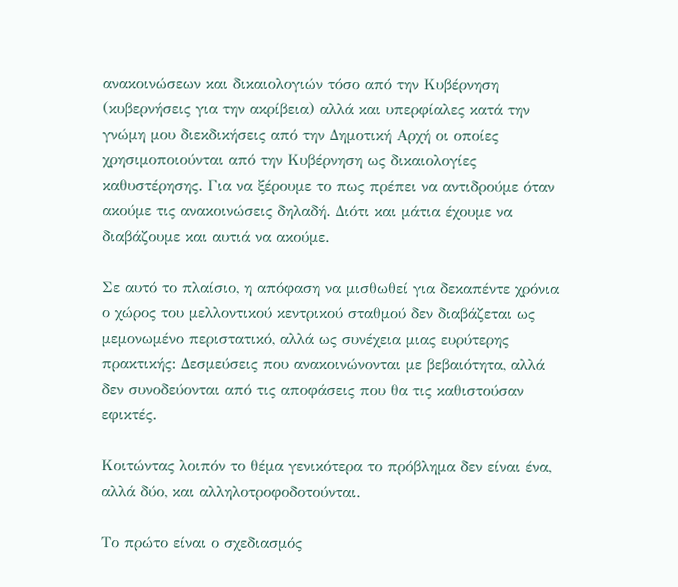ανακοινώσεων και δικαιολογιών τόσο από την Κυβέρνηση (κυβερνήσεις για την ακρίβεια) αλλά και υπερφίαλες κατά την γνώμη μου διεκδικήσεις από την Δημοτική Αρχή οι οποίες χρησιμοποιούνται από την Κυβέρνηση ως δικαιολογίες καθυστέρησης. Για να ξέρουμε το πως πρέπει να αντιδρούμε όταν ακούμε τις ανακοινώσεις δηλαδή. Διότι και μάτια έχουμε να διαβάζουμε και αυτιά να ακούμε.

Σε αυτό το πλαίσιο, η απόφαση να μισθωθεί για δεκαπέντε χρόνια ο χώρος του μελλοντικού κεντρικού σταθμού δεν διαβάζεται ως μεμονωμένο περιστατικό, αλλά ως συνέχεια μιας ευρύτερης πρακτικής: Δεσμεύσεις που ανακοινώνονται με βεβαιότητα, αλλά δεν συνοδεύονται από τις αποφάσεις που θα τις καθιστούσαν εφικτές.

Κοιτώντας λοιπόν το θέμα γενικότερα το πρόβλημα δεν είναι ένα, αλλά δύο, και αλληλοτροφοδοτούνται.

Το πρώτο είναι ο σχεδιασμός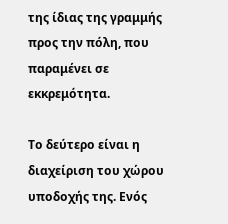της ίδιας της γραμμής προς την πόλη, που παραμένει σε εκκρεμότητα.

Το δεύτερο είναι η διαχείριση του χώρου υποδοχής της. Ενός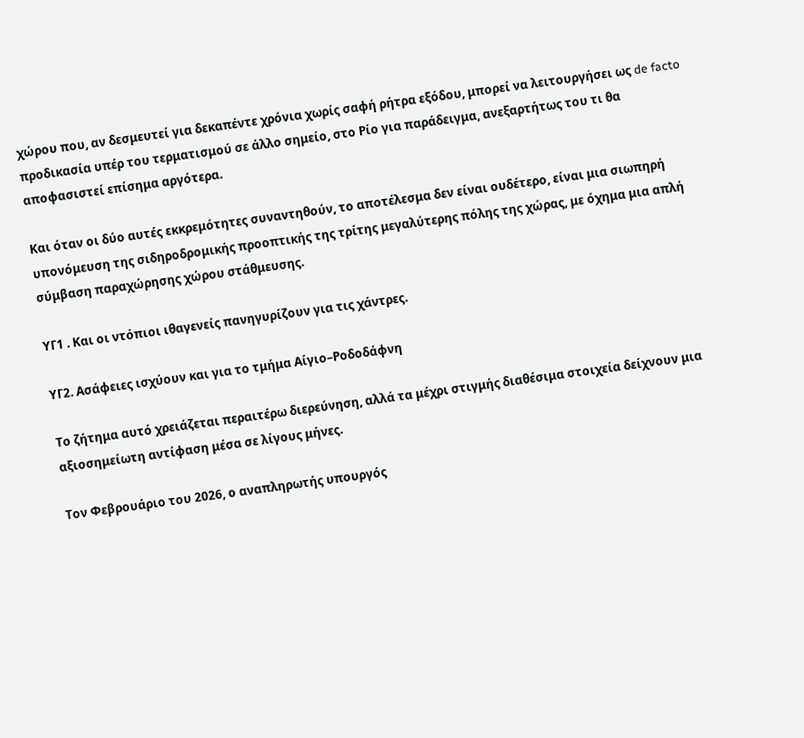χώρου που, αν δεσμευτεί για δεκαπέντε χρόνια χωρίς σαφή ρήτρα εξόδου, μπορεί να λειτουργήσει ως de facto προδικασία υπέρ του τερματισμού σε άλλο σημείο, στο Ρίο για παράδειγμα, ανεξαρτήτως του τι θα αποφασιστεί επίσημα αργότερα.

Και όταν οι δύο αυτές εκκρεμότητες συναντηθούν, το αποτέλεσμα δεν είναι ουδέτερο, είναι μια σιωπηρή υπονόμευση της σιδηροδρομικής προοπτικής της τρίτης μεγαλύτερης πόλης της χώρας, με όχημα μια απλή σύμβαση παραχώρησης χώρου στάθμευσης.

ΥΓ1 . Και οι ντόπιοι ιθαγενείς πανηγυρίζουν για τις χάντρες.

ΥΓ2. Ασάφειες ισχύουν και για το τμήμα Αίγιο–Ροδοδάφνη

Το ζήτημα αυτό χρειάζεται περαιτέρω διερεύνηση, αλλά τα μέχρι στιγμής διαθέσιμα στοιχεία δείχνουν μια αξιοσημείωτη αντίφαση μέσα σε λίγους μήνες.

Τον Φεβρουάριο του 2026, ο αναπληρωτής υπουργός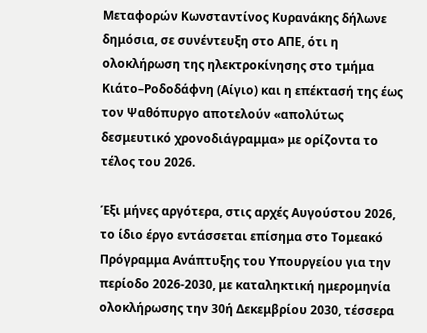Μεταφορών Κωνσταντίνος Κυρανάκης δήλωνε δημόσια, σε συνέντευξη στο ΑΠΕ, ότι η ολοκλήρωση της ηλεκτροκίνησης στο τμήμα Κιάτο–Ροδοδάφνη (Αίγιο) και η επέκτασή της έως τον Ψαθόπυργο αποτελούν «απολύτως δεσμευτικό χρονοδιάγραμμα» με ορίζοντα το τέλος του 2026.

Έξι μήνες αργότερα, στις αρχές Αυγούστου 2026, το ίδιο έργο εντάσσεται επίσημα στο Τομεακό Πρόγραμμα Ανάπτυξης του Υπουργείου για την περίοδο 2026-2030, με καταληκτική ημερομηνία ολοκλήρωσης την 30ή Δεκεμβρίου 2030, τέσσερα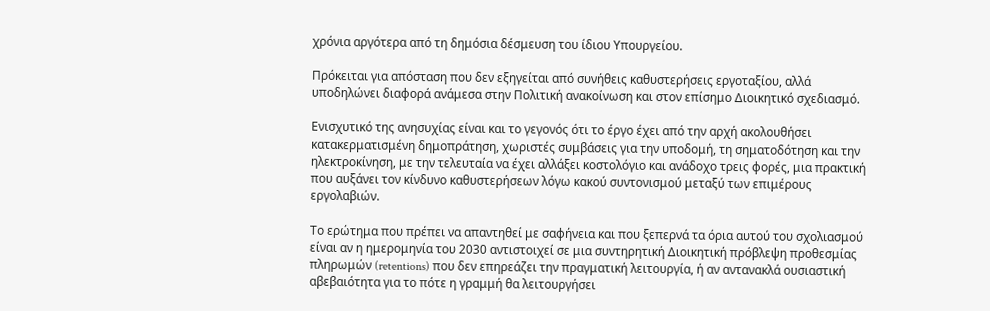χρόνια αργότερα από τη δημόσια δέσμευση του ίδιου Υπουργείου.

Πρόκειται για απόσταση που δεν εξηγείται από συνήθεις καθυστερήσεις εργοταξίου, αλλά υποδηλώνει διαφορά ανάμεσα στην Πολιτική ανακοίνωση και στον επίσημο Διοικητικό σχεδιασμό.

Ενισχυτικό της ανησυχίας είναι και το γεγονός ότι το έργο έχει από την αρχή ακολουθήσει κατακερματισμένη δημοπράτηση, χωριστές συμβάσεις για την υποδομή, τη σηματοδότηση και την ηλεκτροκίνηση, με την τελευταία να έχει αλλάξει κοστολόγιο και ανάδοχο τρεις φορές, μια πρακτική που αυξάνει τον κίνδυνο καθυστερήσεων λόγω κακού συντονισμού μεταξύ των επιμέρους εργολαβιών.

Το ερώτημα που πρέπει να απαντηθεί με σαφήνεια και που ξεπερνά τα όρια αυτού του σχολιασμού είναι αν η ημερομηνία του 2030 αντιστοιχεί σε μια συντηρητική Διοικητική πρόβλεψη προθεσμίας πληρωμών (retentions) που δεν επηρεάζει την πραγματική λειτουργία, ή αν αντανακλά ουσιαστική αβεβαιότητα για το πότε η γραμμή θα λειτουργήσει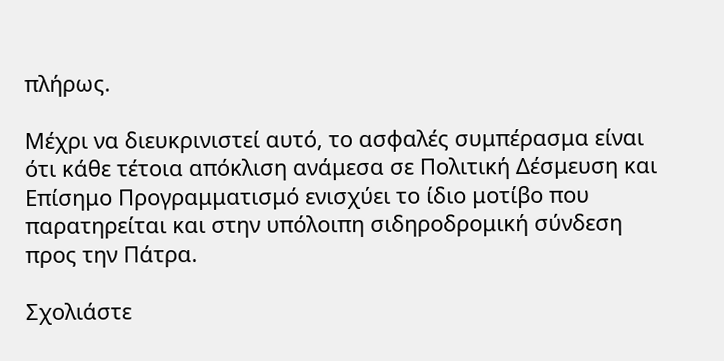πλήρως.

Μέχρι να διευκρινιστεί αυτό, το ασφαλές συμπέρασμα είναι ότι κάθε τέτοια απόκλιση ανάμεσα σε Πολιτική Δέσμευση και Επίσημο Προγραμματισμό ενισχύει το ίδιο μοτίβο που παρατηρείται και στην υπόλοιπη σιδηροδρομική σύνδεση προς την Πάτρα.

Σχολιάστε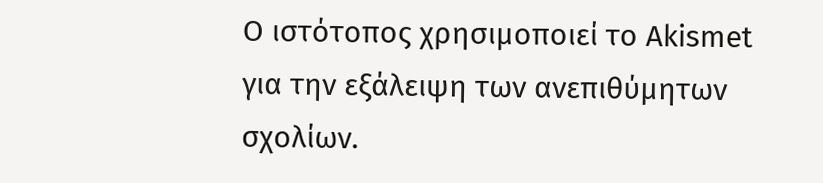Ο ιστότοπος χρησιμοποιεί το Akismet για την εξάλειψη των ανεπιθύμητων σχολίων.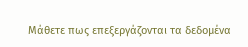Μάθετε πως επεξεργάζονται τα δεδομένα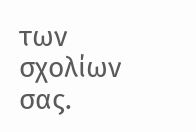των σχολίων σας.